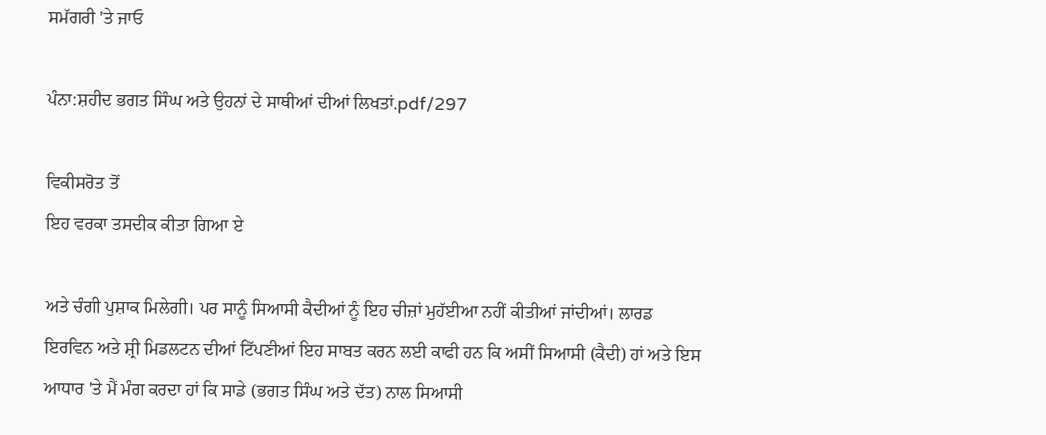ਸਮੱਗਰੀ 'ਤੇ ਜਾਓ

ਪੰਨਾ:ਸ਼ਹੀਦ ਭਗਤ ਸਿੰਘ ਅਤੇ ਉਹਨਾਂ ਦੇ ਸਾਥੀਆਂ ਦੀਆਂ ਲਿਖਤਾਂ.pdf/297

ਵਿਕੀਸਰੋਤ ਤੋਂ
ਇਹ ਵਰਕਾ ਤਸਦੀਕ ਕੀਤਾ ਗਿਆ ਏ

ਅਤੇ ਚੰਗੀ ਪੁਸ਼ਾਕ ਮਿਲੇਗੀ। ਪਰ ਸਾਨੂੰ ਸਿਆਸੀ ਕੈਦੀਆਂ ਨੂੰ ਇਹ ਚੀਜ਼ਾਂ ਮੁਹੱਈਆ ਨਹੀਂ ਕੀਤੀਆਂ ਜਾਂਦੀਆਂ। ਲਾਰਡ ਇਰਵਿਨ ਅਤੇ ਸ਼੍ਰੀ ਮਿਡਲਟਨ ਦੀਆਂ ਟਿੱਪਣੀਆਂ ਇਹ ਸਾਬਤ ਕਰਨ ਲਈ ਕਾਫੀ ਹਨ ਕਿ ਅਸੀਂ ਸਿਆਸੀ (ਕੈਦੀ) ਹਾਂ ਅਤੇ ਇਸ ਆਧਾਰ 'ਤੇ ਮੈਂ ਮੰਗ ਕਰਦਾ ਹਾਂ ਕਿ ਸਾਡੇ (ਭਗਤ ਸਿੰਘ ਅਤੇ ਦੱਤ) ਨਾਲ ਸਿਆਸੀ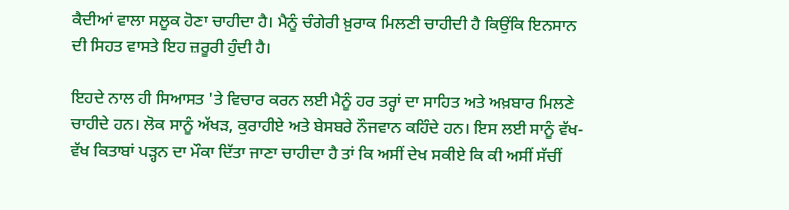ਕੈਦੀਆਂ ਵਾਲਾ ਸਲੂਕ ਹੋਣਾ ਚਾਹੀਦਾ ਹੈ। ਮੈਨੂੰ ਚੰਗੇਰੀ ਖ਼ੁਰਾਕ ਮਿਲਣੀ ਚਾਹੀਦੀ ਹੈ ਕਿਉਂਕਿ ਇਨਸਾਨ ਦੀ ਸਿਹਤ ਵਾਸਤੇ ਇਹ ਜ਼ਰੂਰੀ ਹੁੰਦੀ ਹੈ।

ਇਹਦੇ ਨਾਲ ਹੀ ਸਿਆਸਤ 'ਤੇ ਵਿਚਾਰ ਕਰਨ ਲਈ ਮੈਨੂੰ ਹਰ ਤਰ੍ਹਾਂ ਦਾ ਸਾਹਿਤ ਅਤੇ ਅਖ਼ਬਾਰ ਮਿਲਣੇ ਚਾਹੀਦੇ ਹਨ। ਲੋਕ ਸਾਨੂੰ ਅੱਖੜ, ਕੁਰਾਹੀਏ ਅਤੇ ਬੇਸਬਰੇ ਨੌਜਵਾਨ ਕਹਿੰਦੇ ਹਨ। ਇਸ ਲਈ ਸਾਨੂੰ ਵੱਖ-ਵੱਖ ਕਿਤਾਬਾਂ ਪੜ੍ਹਨ ਦਾ ਮੌਕਾ ਦਿੱਤਾ ਜਾਣਾ ਚਾਹੀਦਾ ਹੈ ਤਾਂ ਕਿ ਅਸੀਂ ਦੇਖ ਸਕੀਏ ਕਿ ਕੀ ਅਸੀਂ ਸੱਚੀਂ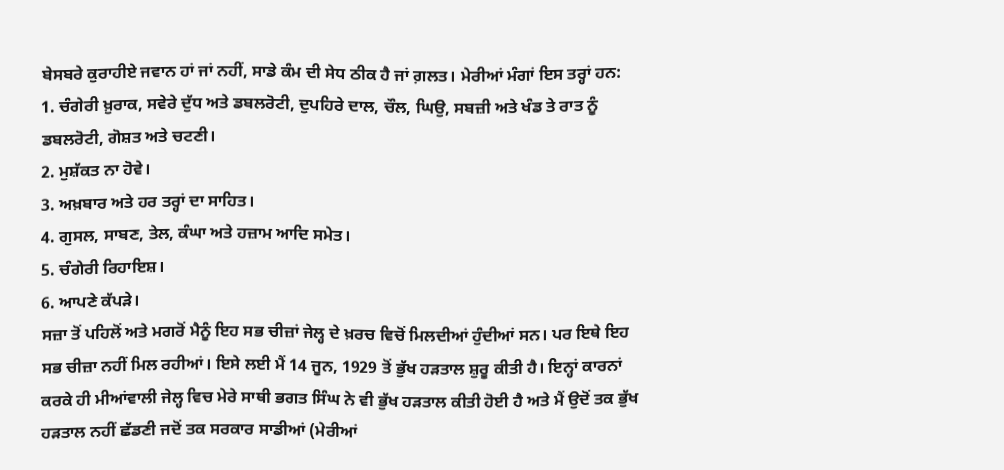ਬੇਸਬਰੇ ਕੁਰਾਹੀਏ ਜਵਾਨ ਹਾਂ ਜਾਂ ਨਹੀਂ, ਸਾਡੇ ਕੰਮ ਦੀ ਸੇਧ ਠੀਕ ਹੈ ਜਾਂ ਗ਼ਲਤ। ਮੇਰੀਆਂ ਮੰਗਾਂ ਇਸ ਤਰ੍ਹਾਂ ਹਨ:
1. ਚੰਗੇਰੀ ਖ਼ੁਰਾਕ, ਸਵੇਰੇ ਦੁੱਧ ਅਤੇ ਡਬਲਰੋਟੀ, ਦੁਪਹਿਰੇ ਦਾਲ, ਚੌਲ, ਘਿਉ, ਸਬਜ਼ੀ ਅਤੇ ਖੰਡ ਤੇ ਰਾਤ ਨੂੰ ਡਬਲਰੋਟੀ, ਗੋਸ਼ਤ ਅਤੇ ਚਟਣੀ।
2. ਮੁਸ਼ੱਕਤ ਨਾ ਹੋਵੇ।
3. ਅਖ਼ਬਾਰ ਅਤੇ ਹਰ ਤਰ੍ਹਾਂ ਦਾ ਸਾਹਿਤ।
4. ਗੁਸਲ, ਸਾਬਣ, ਤੇਲ, ਕੰਘਾ ਅਤੇ ਹਜ਼ਾਮ ਆਦਿ ਸਮੇਤ।
5. ਚੰਗੇਰੀ ਰਿਹਾਇਸ਼।
6. ਆਪਣੇ ਕੱਪੜੇ।
ਸਜ਼ਾ ਤੋਂ ਪਹਿਲੋਂ ਅਤੇ ਮਗਰੋਂ ਮੈਨੂੰ ਇਹ ਸਭ ਚੀਜ਼ਾਂ ਜੇਲ੍ਹ ਦੇ ਖ਼ਰਚ ਵਿਚੋਂ ਮਿਲਦੀਆਂ ਹੁੰਦੀਆਂ ਸਨ। ਪਰ ਇਥੇ ਇਹ ਸਭ ਚੀਜ਼ਾ ਨਹੀਂ ਮਿਲ ਰਹੀਆਂ। ਇਸੇ ਲਈ ਮੈਂ 14 ਜੂਨ, 1929 ਤੋਂ ਭੁੱਖ ਹੜਤਾਲ ਸ਼ੁਰੂ ਕੀਤੀ ਹੈ। ਇਨ੍ਹਾਂ ਕਾਰਨਾਂ ਕਰਕੇ ਹੀ ਮੀਆਂਵਾਲੀ ਜੇਲ੍ਹ ਵਿਚ ਮੇਰੇ ਸਾਥੀ ਭਗਤ ਸਿੰਘ ਨੇ ਵੀ ਭੁੱਖ ਹੜਤਾਲ ਕੀਤੀ ਹੋਈ ਹੈ ਅਤੇ ਮੈਂ ਉਦੋਂ ਤਕ ਭੁੱਖ ਹੜਤਾਲ ਨਹੀਂ ਛੱਡਣੀ ਜਦੋਂ ਤਕ ਸਰਕਾਰ ਸਾਡੀਆਂ (ਮੇਰੀਆਂ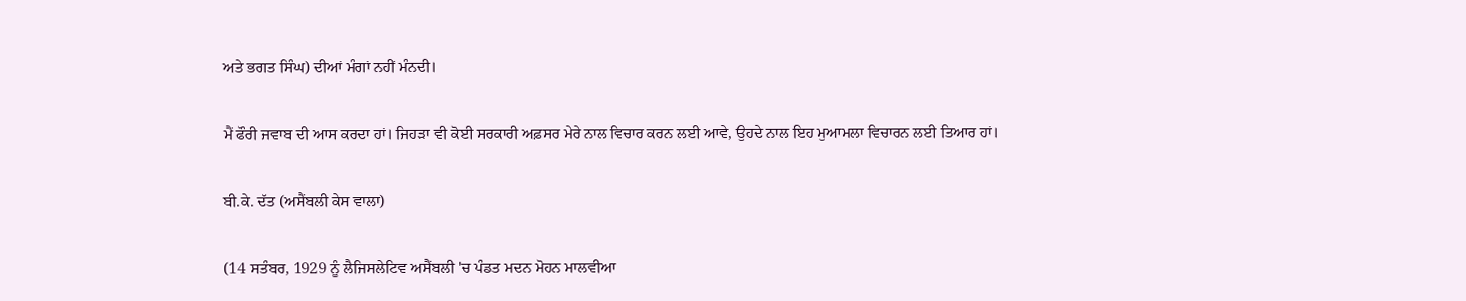ਅਤੇ ਭਗਤ ਸਿੰਘ) ਦੀਆਂ ਮੰਗਾਂ ਨਹੀਂ ਮੰਨਦੀ।

ਮੈਂ ਫੌਰੀ ਜਵਾਬ ਦੀ ਆਸ ਕਰਦਾ ਹਾਂ। ਜਿਹੜਾ ਵੀ ਕੋਈ ਸਰਕਾਰੀ ਅਫ਼ਸਰ ਮੇਰੇ ਨਾਲ ਵਿਚਾਰ ਕਰਨ ਲਈ ਆਵੇ, ਉਹਦੇ ਨਾਲ ਇਹ ਮੁਆਮਲਾ ਵਿਚਾਰਨ ਲਈ ਤਿਆਰ ਹਾਂ।

ਬੀ.ਕੇ. ਦੱਤ (ਅਸੈਂਬਲੀ ਕੇਸ ਵਾਲਾ)

(14 ਸਤੰਬਰ, 1929 ਨੂੰ ਲੈਜਿਸਲੇਟਿਵ ਅਸੈਂਬਲੀ 'ਚ ਪੰਡਤ ਮਦਨ ਮੋਹਨ ਮਾਲਵੀਆ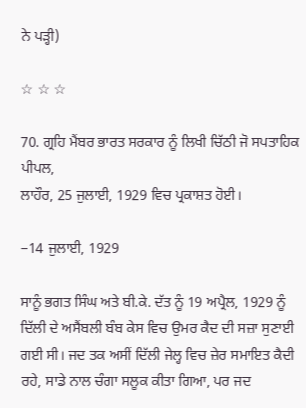ਨੇ ਪੜ੍ਹੀ)

☆ ☆ ☆

70. ਗ੍ਰਹਿ ਮੈਂਬਰ ਭਾਰਤ ਸਰਕਾਰ ਨੂੰ ਲਿਖੀ ਚਿੱਠੀ ਜੋ ਸਪਤਾਹਿਕ ਪੀਪਲ,
ਲਾਹੌਰ, 25 ਜੁਲਾਈ, 1929 ਵਿਚ ਪ੍ਰਕਾਸ਼ਤ ਹੋਈ।

−14 ਜੁਲਾਈ, 1929

ਸਾਨੂੰ ਭਗਤ ਸਿੰਘ ਅਤੇ ਬੀ.ਕੇ. ਦੱਤ ਨੂੰ 19 ਅਪ੍ਰੈਲ, 1929 ਨੂੰ ਦਿੱਲੀ ਦੇ ਅਸੈਂਬਲੀ ਬੰਬ ਕੇਸ ਵਿਚ ਉਮਰ ਕੈਦ ਦੀ ਸਜ਼ਾ ਸੁਣਾਈ ਗਈ ਸੀ। ਜਦ ਤਕ ਅਸੀਂ ਦਿੱਲੀ ਜੇਲ੍ਹ ਵਿਚ ਜ਼ੇਰ ਸਮਾਇਤ ਕੈਦੀ ਰਹੇ, ਸਾਡੇ ਨਾਲ ਚੰਗਾ ਸਲੂਕ ਕੀਤਾ ਗਿਆ, ਪਰ ਜਦ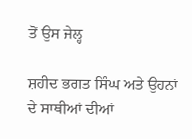ਤੋਂ ਉਸ ਜੇਲ੍ਹ

ਸ਼ਹੀਦ ਭਗਤ ਸਿੰਘ ਅਤੇ ਉਹਨਾਂ ਦੇ ਸਾਥੀਆਂ ਦੀਆਂ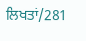ਲਿਖਤਾਂ/281